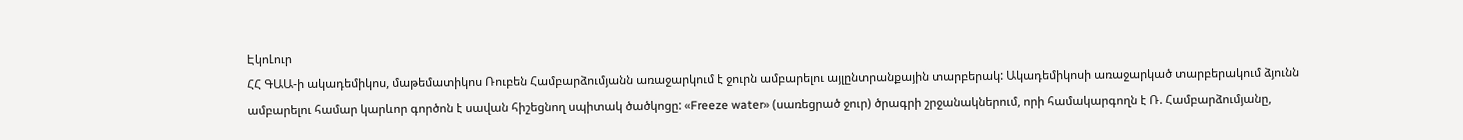ԷկոԼուր
ՀՀ ԳԱԱ-ի ակադեմիկոս, մաթեմատիկոս Ռուբեն Համբարձումյանն առաջարկում է ջուրն ամբարելու այլընտրանքային տարբերակ: Ակադեմիկոսի առաջարկած տարբերակում ձյունն ամբարելու համար կարևոր գործոն է սավան հիշեցնող սպիտակ ծածկոցը: «Freeze water» (սառեցրած ջուր) ծրագրի շրջանակներում, որի համակարգողն է Ռ. Համբարձումյանը,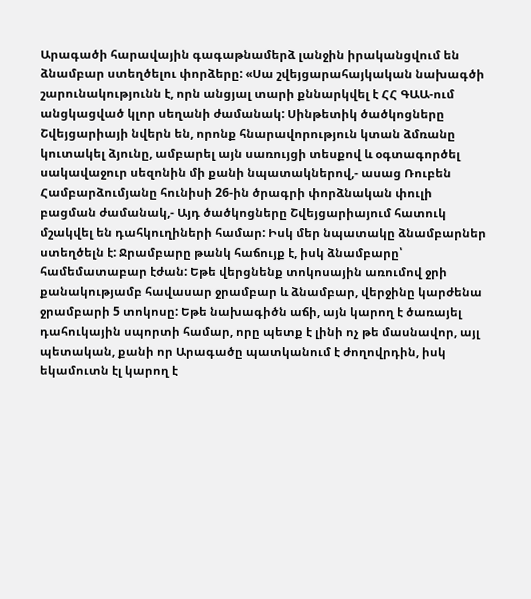Արագածի հարավային գագաթնամերձ լանջին իրականցվում են ձնամբար ստեղծելու փորձերը: «Սա շվեյցարահայկական նախագծի շարունակությունն է, որն անցյալ տարի քննարկվել է ՀՀ ԳԱԱ-ում անցկացված կլոր սեղանի ժամանակ: Սինթետիկ ծածկոցները Շվեյցարիայի նվերն են, որոնք հնարավորություն կտան ձմռանը կուտակել ձյունը, ամբարել այն սառույցի տեսքով և օգտագործել սակավաջուր սեզոնին մի քանի նպատակներով,- ասաց Ռուբեն Համբարձումյանը հունիսի 26-ին ծրագրի փորձնական փուլի բացման ժամանակ,- Այդ ծածկոցները Շվեյցարիայում հատուկ մշակվել են դահկուղիների համար: Իսկ մեր նպատակը ձնամբարներ ստեղծելն է: Ջրամբարը թանկ հաճույք է, իսկ ձնամբարը՝ համեմատաբար էժան: Եթե վերցնենք տոկոսային առումով ջրի քանակությամբ հավասար ջրամբար և ձնամբար, վերջինը կարժենա ջրամբարի 5 տոկոսը: Եթե նախագիծն աճի, այն կարող է ծառայել դահուկային սպորտի համար, որը պետք է լինի ոչ թե մասնավոր, այլ պետական, քանի որ Արագածը պատկանում է ժողովրդին, իսկ եկամուտն էլ կարող է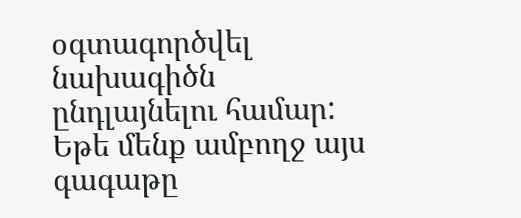օգտագործվել նախագիծն ընդլայնելու համար: Եթե մենք ամբողջ այս գագաթը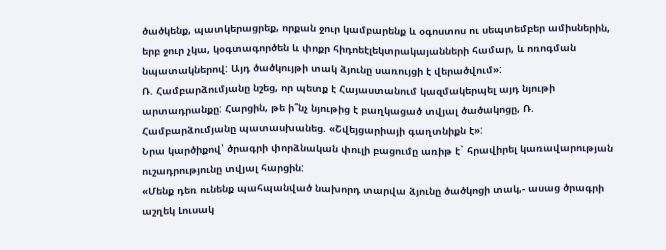ծածկենք, պատկերացրեք, որքան ջուր կամբարենք և օգոստոս ու սեպտեմբեր ամիսներին, երբ ջուր չկա, կօգտագործեն և փոքր հիդոեէլեկտրակայանների համար, և ոռոգման նպատակներով: Այդ ծածկույթի տակ ձյունը սառույցի է վերածվում»:
Ռ. Համբարձումյանը նշեց, որ պետք է Հայաստանում կազմակերպել այդ նյութի արտադրանքը: Հարցին, թե ի՞նչ նյութից է բաղկացած տվյալ ծածակոցը, Ռ. Համբարձումյանը պատասխանեց. «Շվեյցարիայի գաղտնիքն է»:
Նրա կարծիքով՝ ծրագրի փորձնական փուլի բացումը առիթ է` հրավիրել կառավարության ուշադրությունը տվյալ հարցին:
«Մենք դեռ ունենք պահպանված նախորդ տարվա ձյունը ծածկոցի տակ,- ասաց ծրագրի աշղեկ Լուսակ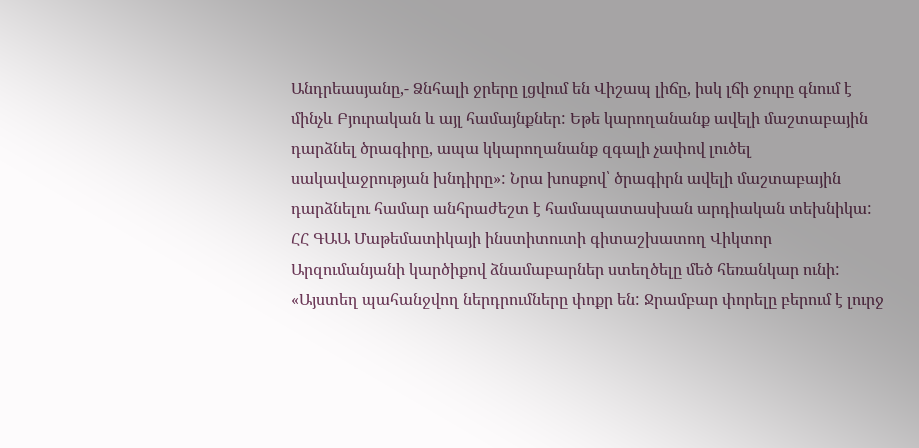Անդրեասյանը,- Ձնհալի ջրերը լցվում են Վիշապ լիճը, իսկ լճի ջուրը գնում է մինչև Բյուրական և այլ համայնքներ: Եթե կարողանանք ավելի մաշտաբային դարձնել ծրագիրը, ապա կկարողանանք զգալի չափով լուծել սակավաջրության խնդիրը»: Նրա խոսքով՝ ծրագիրն ավելի մաշտաբային դարձնելու համար անհրաժեշտ է համապատասխան արդիական տեխնիկա:
ՀՀ ԳԱԱ Մաթեմատիկայի ինստիտուտի գիտաշխատող Վիկտոր Արզումանյանի կարծիքով ձնամաբարներ ստեղծելը մեծ հեռանկար ունի: «Այստեղ պահանջվող ներդրումները փոքր են: Ջրամբար փորելը բերում է լուրջ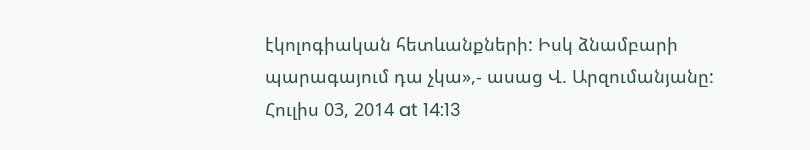էկոլոգիական հետևանքների: Իսկ ձնամբարի պարագայում դա չկա»,- ասաց Վ. Արզումանյանը:
Հուլիս 03, 2014 at 14:13